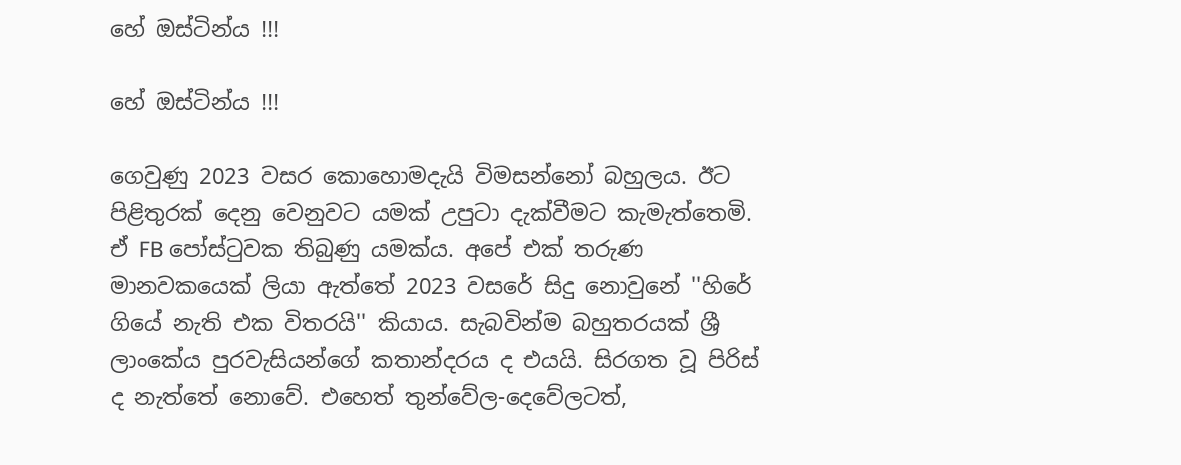හේ ඔස්ටින්ය !!!

හේ ඔස්ටින්ය !!!

ගෙවුණු 2023 වසර කොහොමදැයි විමසන්නෝ බහුලය. ඊට පිළිතුරක් දෙනු වෙනුවට යමක් උපුටා දැක්වීමට කැමැත්තෙමි. ඒ FB පෝස්ටුවක තිබුණු යමක්ය. අපේ එක් තරුණ මානවකයෙක් ලියා ඇත්තේ 2023 වසරේ සිදු නොවුනේ ''හිරේ ගියේ නැති එක විතරයි'' කියාය. සැබවින්ම බහුතරයක් ශ්‍රී ලාංකේය පුරවැසියන්ගේ කතාන්දරය ද එයයි. සිරගත වූ පිරිස් ද නැත්තේ නොවේ. එහෙත් තුන්වේල-දෙවේලටත්,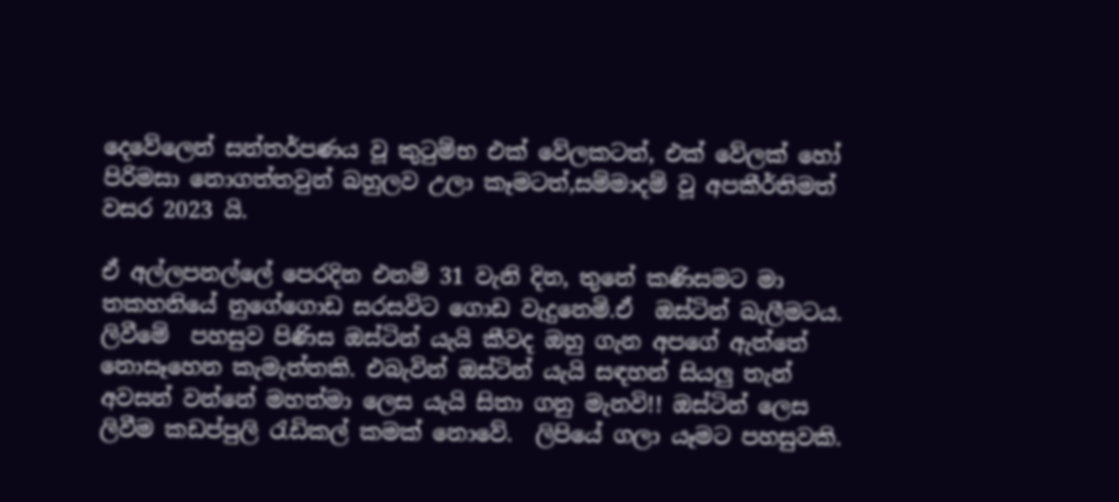දෙවේලෙන් සන්තර්පණය වූ කුටුම්භ එක් වේලකටත්, එක් වේලක් හෝ පිරිමසා නොගත්තවුන් බහුලව උලා කෑමටත්,සම්මාදම් වූ අපකීර්තිමත් වසර 2023 යි.

ඒ අල්ලපනල්ලේ පෙරදින එනම් 31 වැනි දින, තුනේ කණිසමට මා තකහනියේ නුගේගොඩ සරසවිට ගොඩ වැදුනෙමි.ඒ  ඔස්ටින් බැලීමටය. ලිවීමේ  පහසුව පිණිස ඔස්ටින් යැයි කීවද ඔහු ගැන අපගේ ඇත්තේ නොසෑහෙන කැමැත්තකි. එබැවින් ඔස්ටින් යැයි සඳහන් සියලු තැන් අවසන් වන්නේ මහත්මා ලෙස යැයි සිතා ගනු මැනවි!! ඔස්ටින් ලෙස ලිවීම කඩප්පුලි රැඩිකල් කමක් නොවේ.  ලිපියේ ගලා යෑමට පහසුවකි.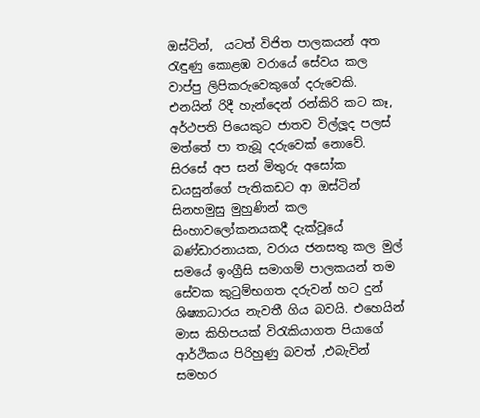ඔස්ටින්,  යටත් විජිත පාලකයන් අත රැඳුණු කොළඹ වරායේ සේවය කල වාප්පු ලිපිකරුවෙකුගේ දරුවෙකි. එනයින් රිදී හැන්දෙන් රන්කිරි කට කෑ, අර්ථපති පියෙකුට ජාතව විල්ලූද පලස් මත්තේ පා තැබූ දරුවෙක් නොවේ. සිරසේ අප සන් මිතුරු අසෝක ඩයසුන්ගේ පැතිකඩට ආ ඔස්ටින් සිනහමුසු මුහුණින් කල සිංහාවලෝකනයකදී දැක්වූයේ බණ්ඩාරනායක, වරාය ජනසතු කල මුල් සමයේ ඉංග්‍රීසි සමාගම් පාලකයන් තම සේවක කුටුම්භගත දරුවන් හට දුන් ශිෂ්‍යාධාරය නැවතී ගිය බවයි. එහෙයින් මාස කිහිපයක් විරැකියාගත පියාගේ ආර්ථිකය පිරිහුණු බවත් ,එබැවින් සමහර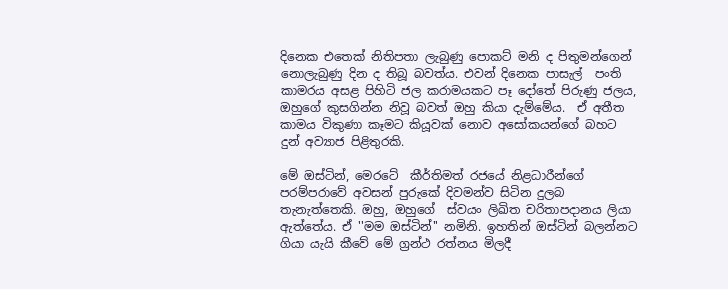දිනෙක එතෙක් නිතිපතා ලැබුණු පොකට් මනි ද පිතුමන්ගෙන්  නොලැබුණු දින ද තිබූ බවත්ය. එවන් දිනෙක පාසැල්  පංති කාමරය අසළ පිහිටි ජල කරාමයකට පෑ දෝතේ පිරුණු ජලය, ඔහුගේ කුසගින්න නිවූ බවත් ඔහු කියා දැම්මේය.  ඒ අතීත කාමය විකුණා කෑමට කියූවක් නොව අසෝකයන්ගේ බහට දුන් අව්‍යාජ පිළිතුරකි.

මේ ඔස්ටින්, මෙරටේ  කීර්තිමත් රජයේ නිළධාරීන්ගේ පරම්පරාවේ අවසන් පුරුකේ දිවමන්ව සිටින දුලබ තැනැත්තෙකි. ඔහු, ඔහුගේ  ස්වයං ලිඛිත චරිතාපදානය ලියා ඇත්තේය. ඒ ''මම ඔස්ටින්'' නමිනි. ඉහතින් ඔස්ටින් බලන්නට ගියා යැයි කීවේ මේ ග්‍රන්ථ රත්නය මිලදී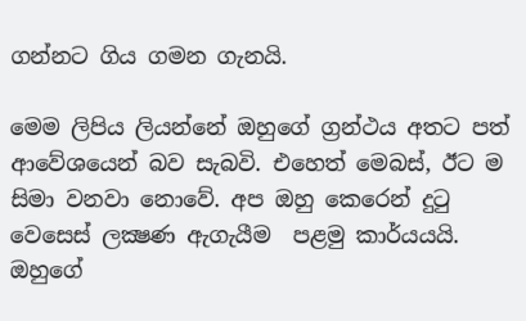ගන්නට ගිය ගමන ගැනයි.

මෙම ලිපිය ලියන්නේ ඔහුගේ ග්‍රන්ථය අතට පත් ආවේශයෙන් බව සැබවි. එහෙත් මෙබස්, ඊට ම සිමා වනවා නොවේ. අප ඔහු කෙරෙන් දුටු වෙසෙස් ලක්‍ෂණ ඇගැයීම  පළමු කාර්යයයි. ඔහුගේ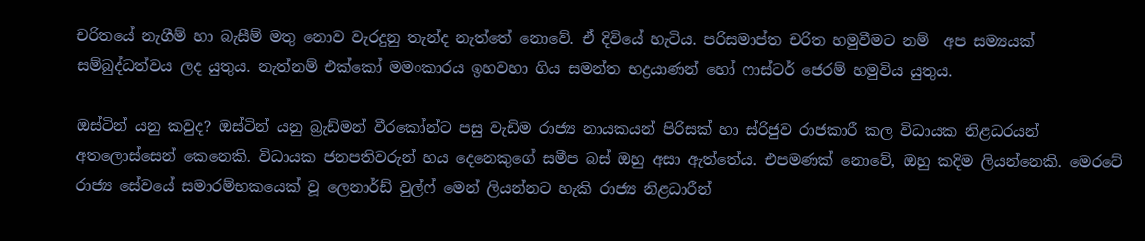චරිතයේ නැගීම් හා බැසීම් මතු නොව වැරදුනු තැන්ද නැත්තේ නොවේ. ඒ දිවියේ හැටිය. පරිසමාප්ත චරිත හමුවීමට නම්  අප සම්‍යයක්  සම්බුද්ධත්වය ලද යුතුය. නැත්නම් එක්කෝ මමංකාරය ඉහවහා ගිය සමන්ත භද්‍රයාණන් හෝ ෆාස්ටර් ජෙරම් හමුවිය යුතුය.

ඔස්ටින් යනු කවුද? ඔස්ටින් යනු බ්‍රැඩ්මන් වීරකෝන්ට පසු වැඩිම රාජ්‍ය නායකයන් පිරිසක් හා ස්රිජුව රාජකාරී කල විධායක නිළධරයන් අතලොස්සෙන් කෙනෙකි. විධායක ජනපතිවරුන් හය දෙනෙකුගේ සමීප බස් ඔහු අසා ඇත්තේය. එපමණක් නොවේ, ඔහු කදිම ලියන්නෙකි. මෙරටේ රාජ්‍ය සේවයේ සමාරම්භකයෙක් වූ ලෙනාර්ඩ් වුල්ෆ් මෙන් ලියන්නට හැකි රාජ්‍ය නිළධාරීන්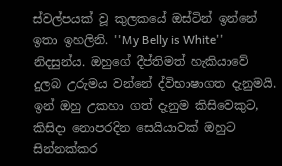ස්වල්පයක් වූ කුලකයේ ඔස්ටින් ඉන්නේ ඉතා ඉහලිනි. ''My Belly is White'' නිදසුන්ය. ඔහුගේ දීප්තිමත් හැකියාවේ දුලබ උරුමය වන්නේ ද්විභාෂාගත දැනුමයි. ඉන් ඔහු උකහා ගත් දැනුම කිසිවෙකුට, කිසිදා නොපරදින සෙයියාවක් ඔහුට සින්නක්කර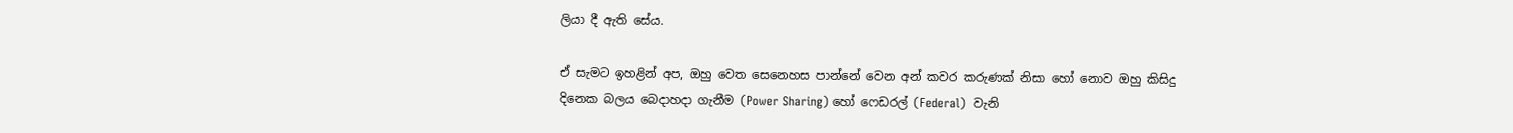ලියා දී ඇති සේය.

ඒ සැමට ඉහළින් අප, ඔහු වෙත සෙනෙහස පාන්නේ වෙන අන් කවර කරුණක් නිසා හෝ නොව ඔහු කිසිදු දිනෙක බලය බෙදාහදා ගැනීම (Power Sharing) හෝ ෆෙඩරල් (Federal)  වැනි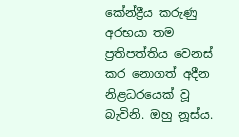කේන්ද්‍රීය කරුණු අරභයා තම ප්‍රතිපත්තිය වෙනස් කර නොගත් අදීන නිළධරයෙක් වූ බැවිනි. ඔහු නූස්ය.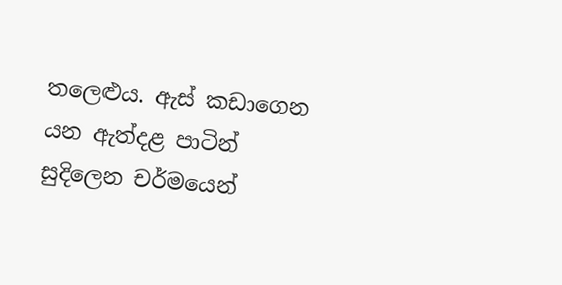තලෙළුය. ඇස් කඩාගෙන යන ඇත්දළ පාටින් සුදිලෙන චර්මයෙන්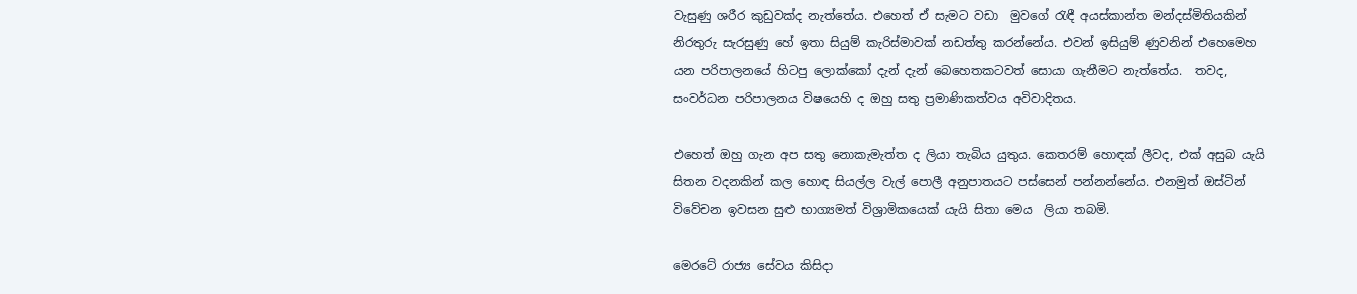වැසුණු ශරීර කුඩුවක්ද නැත්තේය. එහෙත් ඒ සැමට වඩා  මුවගේ රැඳී අයස්කාන්ත මන්දස්මිතියකින්  නිරතුරු සැරසුණු හේ ඉතා සියුම් කැරිස්මාවක් නඩත්තු කරන්නේය. එවන් ඉසියුම් ණුවනින් එහෙමෙහ යන පරිපාලනයේ හිටපු ලොක්කෝ දැන් දැන් බෙහෙතකටවත් සොයා ගැනීමට නැත්තේය.  තවද, සංවර්ධන පරිපාලනය විෂයෙහි ද ඔහු සතු ප්‍රමාණිකත්වය අවිවාදිතය.

එහෙත් ඔහු ගැන අප සතු නොකැමැත්ත ද ලියා තැබිය යුතුය. කෙතරම් හොඳක් ලීවද, එක් අසුබ යැයි සිතන වදනකින් කල හොඳ සියල්ල වැල් පොලී අනුපාතයට පස්සෙන් පන්නන්නේය. එනමුත් ඔස්ටින් විවේචන ඉවසන සුළු භාග්‍යමත් විශ්‍රාමිකයෙක් යැයි සිතා මෙය  ලියා තබමි.

මෙරටේ රාජ්‍ය සේවය කිසිදා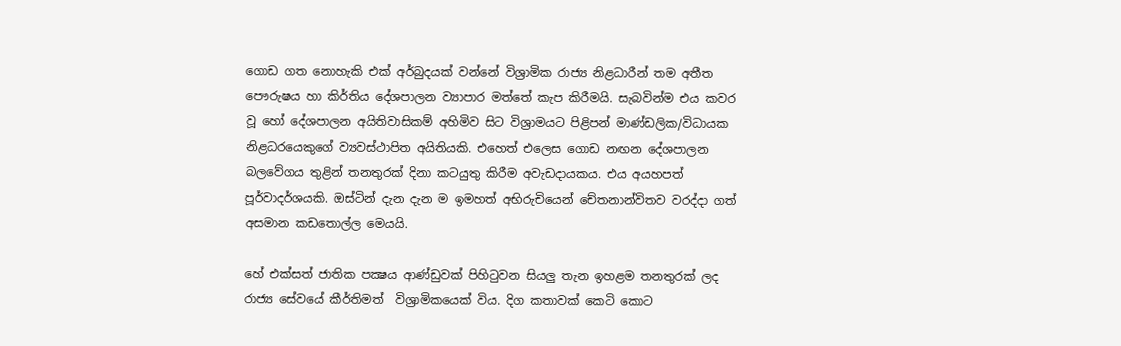ගොඩ ගත නොහැකි එක් අර්බුදයක් වන්නේ විශ්‍රාමික රාජ්‍ය නිළධාරීන් තම අතීත පෞරුෂය හා කිර්තිය දේශපාලන ව්‍යාපාර මත්තේ කැප කිරීමයි. සැබවින්ම එය කවර වූ හෝ දේශපාලන අයිතිවාසිකම් අහිමිව සිට විශ්‍රාමයට පිළිපන් මාණ්ඩලික/විධායක නිළධරයෙකුගේ ව්‍යවස්ථාපිත අයිතියකි. එහෙත් එලෙස ගොඩ නඟන දේශපාලන බලවේගය තුළින් තනතුරක් දිනා කටයුතු කිරීම අවැඩදායකය. එය අයහපත් පූර්වාදර්ශයකි. ඔස්ටින් දැන දැන ම ඉමහත් අභිරුචියෙන් චේතනාන්විතව වරද්දා ගත් අසමාන කඩතොල්ල මෙයයි.

හේ එක්සත් ජාතික පක්‍ෂය ආණ්ඩුවක් පිහිටුවන සියලු තැන ඉහළම තනතුරක් ලද රාජ්‍ය සේවයේ කීර්තිමත්  විශ්‍රාමිකයෙක් විය. දිග කතාවක් කෙටි කොට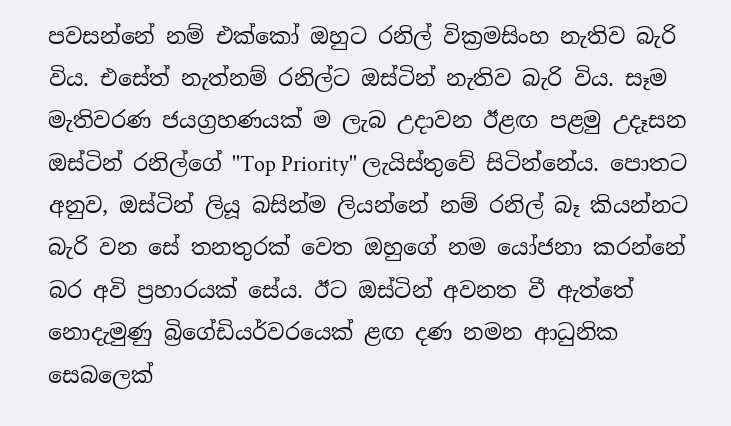පවසන්නේ නම් එක්කෝ ඔහුට රනිල් වික්‍රමසිංහ නැතිව බැරි විය. එසේත් නැත්නම් රනිල්ට ඔස්ටින් නැතිව බැරි විය. සෑම මැතිවරණ ජයග්‍රහණයක් ම ලැබ උදාවන ඊළඟ පළමු උදෑසන ඔස්ටින් රනිල්ගේ ''Top Priority'' ලැයිස්තුවේ සිටින්නේය. පොතට අනුව, ඔස්ටින් ලියූ බසින්ම ලියන්නේ නම් රනිල් බෑ කියන්නට බැරි වන සේ තනතුරක් වෙත ඔහුගේ නම යෝජනා කරන්නේ බර අවි ප්‍රහාරයක් සේය. ඊට ඔස්ටින් අවනත වී ඇත්තේ නොදැමුණු බ්‍රිගේඩියර්වරයෙක් ළඟ දණ නමන ආධුනික සෙබලෙක්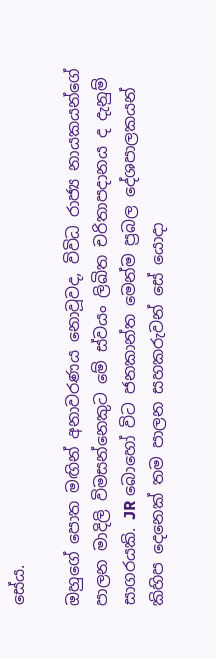සේය.

ඔහුගේ පොත මඟින් අනාවරණය නොවූවද, විවිධ රාජ්‍ය නායකයන්ගේ පාලන මාදිලි විමසන්නෙකුට මේ ස්වයං ලිඛිත චරිතාපදානය ද දැනුම් සාගරයකි. JR බොහෝ විට ජනකාන්ත මෙන්ම ප්‍රබල දේශපාලකයන් කිහිප දෙනෙක් තම පාලන සහකරුවන් සේ යොදා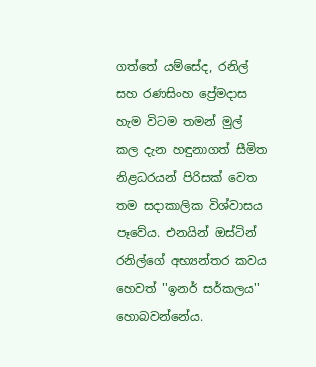ගත්තේ යම්සේද, රනිල් සහ රණසිංහ ප්‍රේමදාස හැම විටම තමන් මුල් කල දැන හඳුනාගත් සීමිත නිළධරයන් පිරිසක් වෙත තම සදාකාලික විශ්වාසය පෑවේය. එනයින් ඔස්ටින් රනිල්ගේ අභ්‍යන්තර කවය හෙවත් ''ඉනර් සර්කලය'' හොබවන්නේය.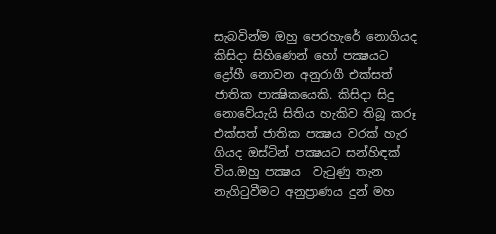සැබවින්ම ඔහු පෙරහැරේ නොගියද කිසිදා සිහිණෙන් හෝ පක්‍ෂයට ද්‍රෝහී නොවන අනුරාගී එක්සත් ජාතික පාක්‍ෂිකයෙකි. කිසිදා සිදු නොවේයැයි සිතිය හැකිව තිබූ කරූ එක්සත් ජාතික පක්‍ෂය වරක් හැර ගියද ඔස්ටින් පක්‍ෂයට සන්හිඳක් විය.ඔහු පක්‍ෂය  වැටුණු තැන නැගිටුවීමට අනුප්‍රාණය දුන් මහ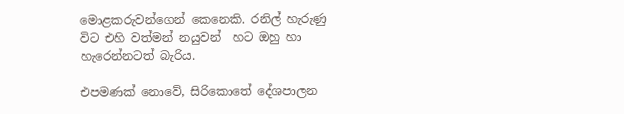මොළකරුවන්ගෙන් කෙනෙකි. රනිල් හැරුණු විට එහි වත්මන් නයුවන්  හට ඔහු හා හැරෙන්නටත් බැරිය.

එපමණක් නොවේ, සිරිකොතේ දේශපාලන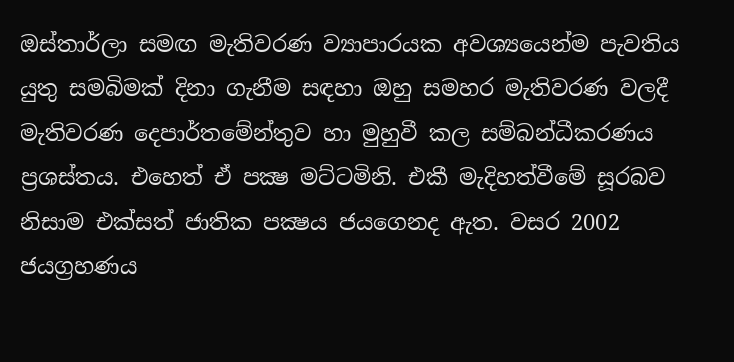ඔස්තාර්ලා සමඟ මැතිවරණ ව්‍යාපාරයක අවශ්‍යයෙන්ම පැවතිය යුතු සමබිමක් දිනා ගැනීම සඳහා ඔහු සමහර මැතිවරණ වලදී  මැතිවරණ දෙපාර්තමේන්තුව හා මුහුවී කල සම්බන්ධීකරණය ප්‍රශස්තය. එහෙත් ඒ පක්‍ෂ මට්ටමිනි. එකී මැදිහත්වීමේ සූරබව නිසාම එක්සත් ජාතික පක්‍ෂය ජයගෙනද ඇත. වසර 2002 ජයග්‍රහණය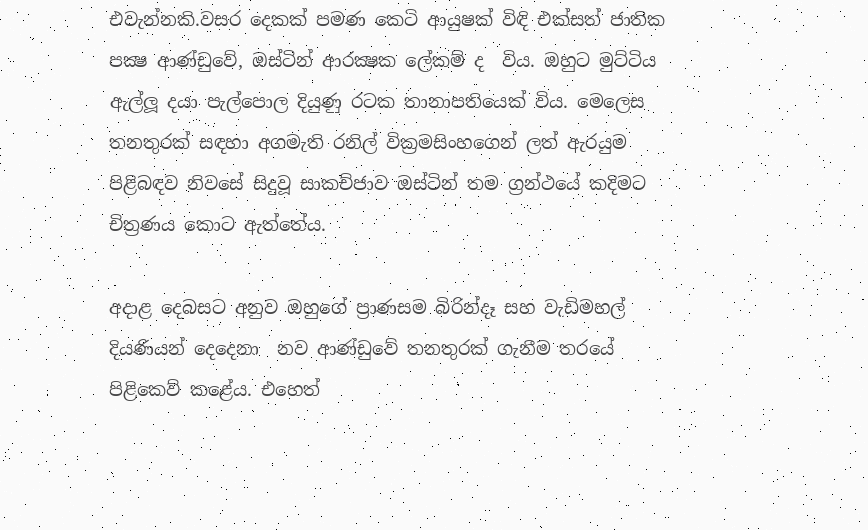එවැන්නකි.වසර දෙකක් පමණ කෙටි ආයුෂක් විඳි එක්සත් ජාතික පක්‍ෂ ආණ්ඩුවේ, ඔස්ටින් ආරක්‍ෂක ලේකම් ද  විය. ඔහුට මුට්ටිය ඇල්ලූ දයා පැල්පොල දියුණු රටක තානාපතියෙක් විය. මෙලෙස තනතුරක් සඳහා අගමැති රනිල් වික්‍රමසිංහගෙන් ලත් ඇරයුම පිළිබඳව නිවසේ සිදුවූ සාකච්ජාව ඔස්ටින් තම ග්‍රන්ථයේ කදිමට චිත්‍රණය කොට ඇත්තේය.

අදාළ දෙබසට අනුව ඔහුගේ ප්‍රාණසම බිරින්දෑ සහ වැඩිමහල් දියණියන් දෙදෙනා  නව ආණ්ඩුවේ තනතුරක් ගැනීම තරයේ පිළිකෙව් කළේය. එහෙත්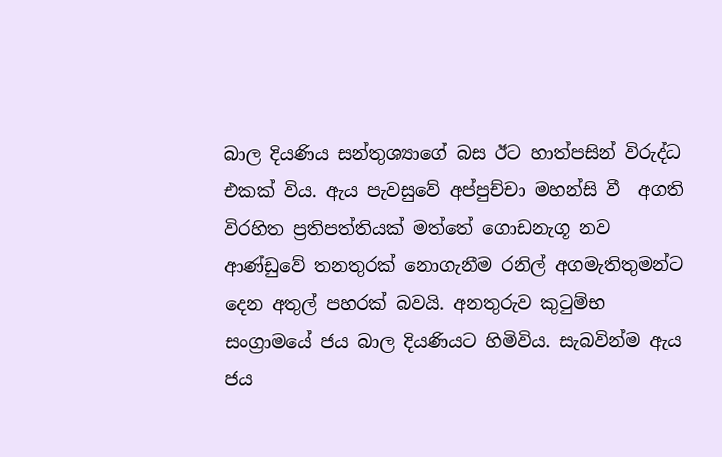බාල දියණිය සන්තුශ්‍යාගේ බස ඊට හාත්පසින් විරුද්ධ එකක් විය. ඇය පැවසුවේ අප්පුච්චා මහන්සි වී  අගති විරහිත ප්‍රතිපත්තියක් මත්තේ ගොඩනැගූ නව ආණ්ඩුවේ තනතුරක් නොගැනීම රනිල් අගමැතිතුමන්ට දෙන අතුල් පහරක් බවයි. අනතුරුව කුටුම්භ සංග්‍රාමයේ ජය බාල දියණියට හිමිවිය. සැබවින්ම ඇය ජය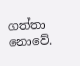ගත්තා නොවේ.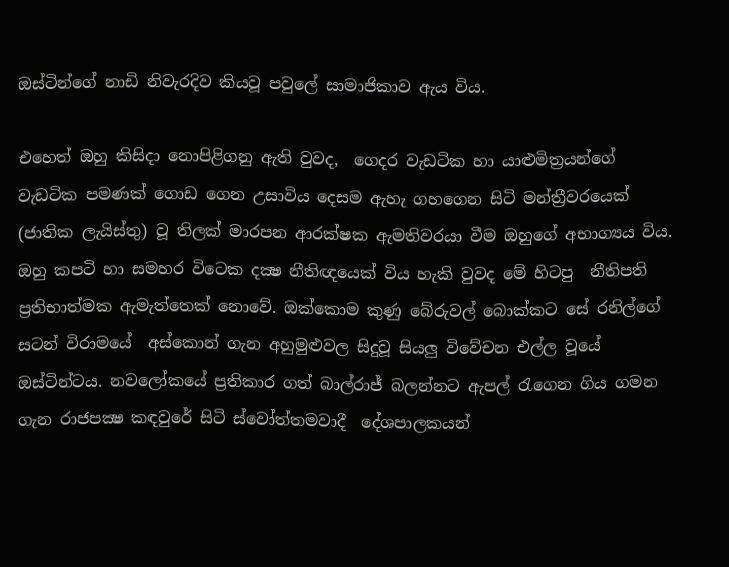ඔස්ටින්ගේ නාඩි නිවැරදිව කියවූ පවුලේ සාමාජිකාව ඇය විය.

එහෙත් ඔහු කිසිදා නොපිළිගනු ඇති වුවද,  ගෙදර වැඩටික හා යාළුමිත්‍රයන්ගේ වැඩටික පමණක් ගොඩ ගෙන උසාවිය දෙසම ඇහැ ගහගෙන සිටි මන්ත්‍රීවරයෙක් (ජාතික ලැයිස්තු) වූ තිලක් මාරපන ආරක්ෂක ඇමතිවරයා වීම ඔහුගේ අභාග්‍යය විය. ඔහු කපටි හා සමහර විටෙක දක්‍ෂ නීතිඥයෙක් විය හැකි වුවද මේ හිටපු  නීතිපති ප්‍රතිභාත්මක ඇමැත්තෙක් නොවේ. ඔක්කොම කුණු බේරුවල් බොක්කට සේ රනිල්ගේ සටන් විරාමයේ  අස්කොන් ගැන අහුමුළුවල සිදුවූ සියලු විවේචන එල්ල වූයේ ඔස්ටින්ටය. නවලෝකයේ ප්‍රතිකාර ගත් බාල්රාජ් බලන්නට ඇපල් රැගෙන ගිය ගමන ගැන රාජපක්‍ෂ කඳවුරේ සිටි ස්වෝත්තමවාදී  දේශපාලකයන්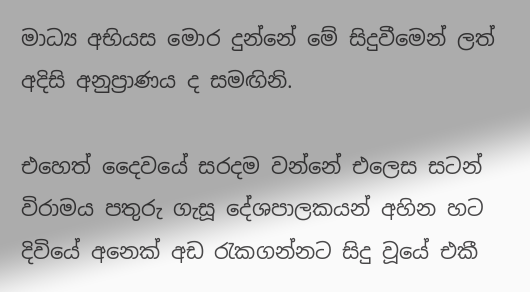මාධ්‍ය අභියස මොර දුන්නේ මේ සිදුවීමෙන් ලත් අදිසි අනුප්‍රාණය ද සමඟිනි.

එහෙත් දෛවයේ සරදම වන්නේ එලෙස සටන් විරාමය පතුරු ගැසූ දේශපාලකයන් අහින හට දිවියේ අනෙක් අඩ රැකගන්නට සිදු වූයේ එකී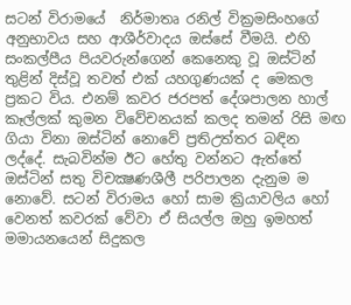සටන් විරාමයේ  නිර්මාතෘ රනිල් වික්‍රමසිංහගේ අනුභාවය සහ ආශීර්වාදය ඔස්සේ වීමයි. එහි සංකල්පීය පියවරුන්ගෙන් කෙනෙකු වූ ඔස්ටින් තුළින් දිස්වූ තවත් එක් යහගුණයක් ද මෙකල ප්‍රකට විය. එනම් කවර ජරපත් දේශපාලන හාල් කෑල්ලක් කුමන විවේචනයක් කලද තමන් රිසි මඟ ගියා විනා ඔස්ටින් නොවේ ප්‍රතිඋත්තර බඳින ලද්දේ. සැබවින්ම ඊට හේතු වන්නට ඇත්තේ ඔස්ටින් සතු විචක්‍ෂණශීලී පරිපාලන දැනුම ම නොවේ. සටන් විරාමය හෝ සාම ක්‍රියාවලිය හෝ වෙනත් කවරක් වේවා ඒ සියල්ල ඔහු ඉමහත් මමායනයෙන් සිදුකල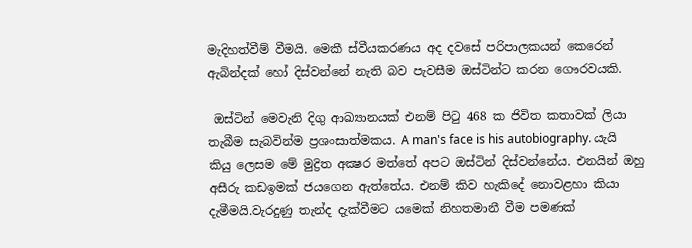මැදිහත්වීම් වීමයි. මෙකී ස්වීයකරණය අද දවසේ පරිපාලකයන් කෙරෙන් ඇබින්දක් හෝ දිස්වන්නේ නැති බව පැවසීම ඔස්ටින්ට කරන ගෞරවයකි.

 ඔස්ටින් මෙවැනි දිගු ආඛ්‍යානයක් එනම් පිටු 468 ක ජිවිත කතාවක් ලියා තැබීම සැබවින්ම ප්‍රශංසාත්මකය. A man's face is his autobiography. යැයි කියු ලෙසම මේ මුද්‍රිත අක්‍ෂර මත්තේ අපට ඔස්ටින් දිස්වන්නේය. එනයින් ඔහු අසීරු කඩඉමක් ජයගෙන ඇත්තේය. එනම් කිව හැකිදේ නොවළහා කියා දැමීමයි.වැරදුණු තැන්ද දැක්වීමට යමෙක් නිහතමානී වීම පමණක්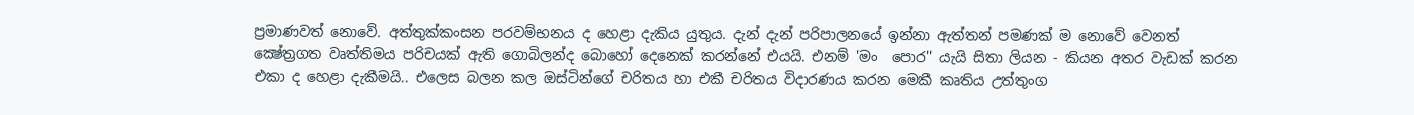ප්‍රමාණවත් නොවේ. අත්තුක්කංසන පරවම්භනය ද හෙළා දැකිය යුතුය. දැන් දැන් පරිපාලනයේ ඉන්නා ඇත්තන් පමණක් ම නොවේ වෙනත් ක්‍ෂේත්‍රගත වෘත්තිමය පරිචයක් ඇති ගොබිලන්ද බොහෝ දෙනෙක් කරන්නේ එයයි. එනම් 'මං  පොර'' යැයි සිතා ලියන - කියන අතර වැඩක් කරන එකා ද හෙළා දැකීමයි.. එලෙස බලන කල ඔස්ටින්ගේ චරිතය හා එකී චරිතය විදාරණය කරන මෙකී කෘතිය උත්තුංග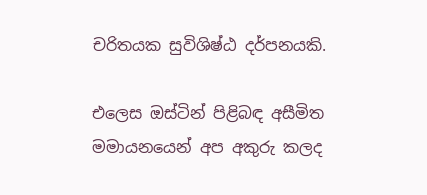චරිතයක සුවිශිෂ්ඨ දර්පනයකි.

එලෙස ඔස්ටින් පිළිබඳ අසීමිත මමායනයෙන් අප අකුරු කලද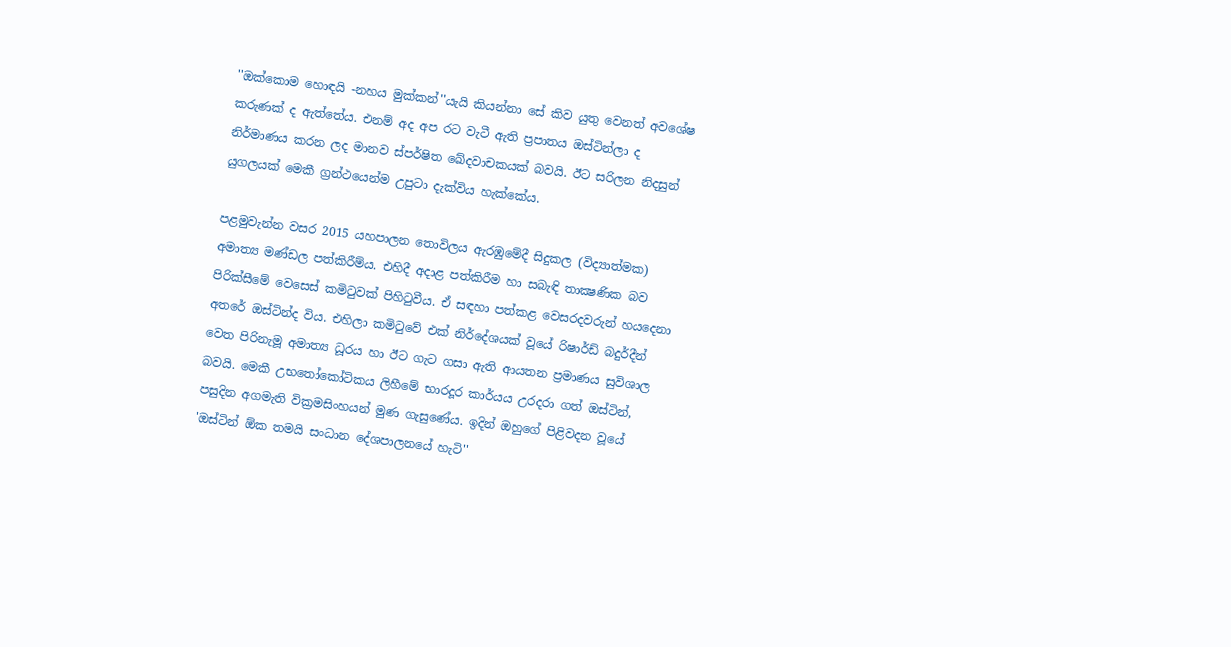''ඔක්කොම හොඳයි -නහය මුක්කන්''යැයි කියන්නා සේ කිව යුතු වෙනත් අවශේෂ කරුණක් ද ඇත්තේය. එනම් අද අප රට වැටී ඇති ප්‍රපාතය ඔස්ටින්ලා ද නිර්මාණය කරන ලද මානව ස්පර්ෂිත ඛේදවාචකයක් බවයි. ඊට සරිලන නිදසුන් යුගලයක් මෙකී ග්‍රන්ථයෙන්ම උපුටා දැක්විය හැක්කේය.

පළමුවැන්න වසර 2015 යහපාලන තොවිලය ඇරඹුමේදී සිදුකල (විද්‍යාත්මක) අමාත්‍ය මණ්ඩල පත්කිරීම්ය. එහිදී අදාළ පත්කිරීම හා සබැඳි තාක්‍ෂණික බව පිරික්සීමේ වෙසෙස් කමිටුවක් පිහිටුවීය. ඒ සඳහා පත්කළ වෙසරදවරුන් හයදෙනා අතරේ ඔස්ටින්ද විය. එහිලා කමිටුවේ එක් නිර්දේශයක් වූයේ රිෂාර්ඩ් බදුර්දීන් වෙත පිරිනැමූ අමාත්‍ය ධූරය හා ඊට ගැට ගසා ඇති ආයතන ප්‍රමාණය සුවිශාල බවයි. මෙකී උභතෝකෝටිකය ලිහීමේ භාරදූර කාර්යය උරදරා ගත් ඔස්ටින්,  පසුදින අගමැති වික්‍රමසිංහයන් මුණ ගැසුණේය. ඉදින් ඔහුගේ පිළිවදන වූයේ 'ඔස්ටින් ඕක තමයි සංධාන දේශපාලනයේ හැටි''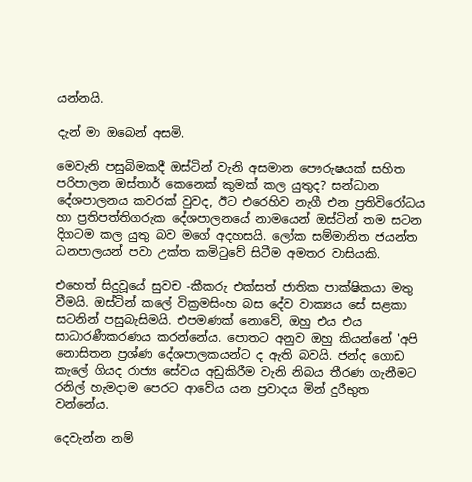යන්නයි.

දැන් මා ඔබෙන් අසමි.

මෙවැනි පසුබිමකදී ඔස්ටින් වැනි අසමාන පෞරුෂයක් සහිත පරිපාලන ඔස්තාර් කෙනෙක් කුමක් කල යුතුද? සන්ධාන දේශපාලනය කවරක් වුවද, ඊට එරෙහිව නැගී එන ප්‍රතිවිරෝධය හා ප්‍රතිපත්තිගරුක දේශපාලනයේ නාමයෙන් ඔස්ටින් තම සටන දිගටම කල යුතු බව මගේ අදහසයි. ලෝක සම්මානිත ජයන්ත ධනපාලයන් පවා උක්ත කමිටුවේ සිටීම අමතර වාසියකි.

එහෙත් සිදුවූයේ සුවච -කීකරු එක්සත් ජාතික පාක්ෂිකයා මතු වීමයි. ඔස්ටින් කලේ වික්‍රමසිංහ බස දේව වාක්‍යය සේ සළකා සටනින් පසුබැසිමයි. එපමණක් නොවේ, ඔහු එය එය සාධාරණීකරණය කරන්නේය. පොතට අනුව ඔහු කියන්නේ 'අපි නොසිතන ප්‍රශ්ණ දේශපාලකයන්ට ද ඇති බවයි. ජන්ද ගොඩ කැලේ ගියද රාජ්‍ය සේවය අඩුකිරීම වැනි නිබය තීරණ ගැනීමට රනිල් හැමදාම පෙරට ආවේය යන ප්‍රවාදය මින් දුරීභුත වන්නේය.

දෙවැන්න නම්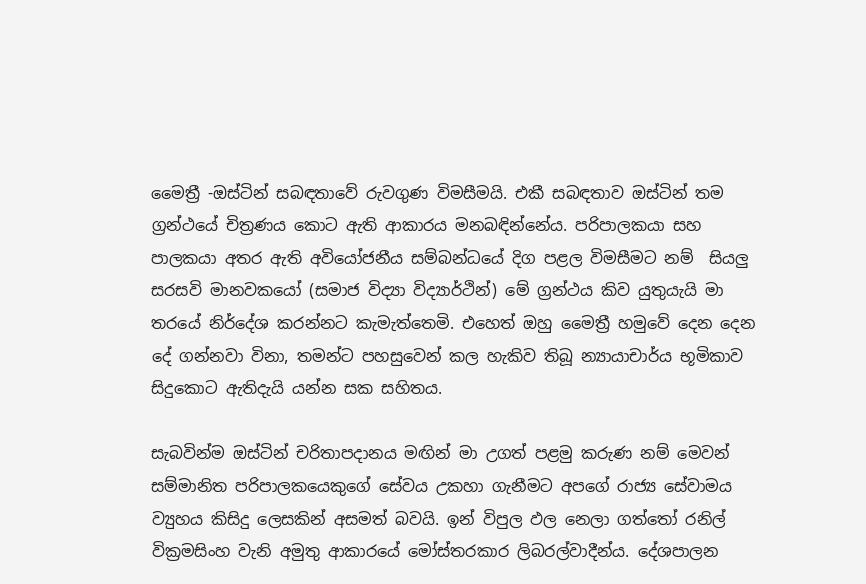මෛත්‍රී -ඔස්ටින් සබඳතාවේ රුවගුණ විමසීමයි. එකී සබඳතාව ඔස්ටින් තම ග්‍රන්ථයේ චිත්‍රණය කොට ඇති ආකාරය මනබඳින්නේය. පරිපාලකයා සහ පාලකයා අතර ඇති අවියෝජනීය සම්බන්ධයේ දිග පළල විමසීමට නම්  සියලු සරසවි මානවකයෝ (සමාජ විද්‍යා විද්‍යාර්ථින්) මේ ග්‍රන්ථය කිව යුතුයැයි මා තරයේ නිර්දේශ කරන්නට කැමැත්තෙමි. එහෙත් ඔහු මෛත්‍රී හමුවේ දෙන දෙන දේ ගන්නවා විනා, තමන්ට පහසුවෙන් කල හැකිව තිබූ න්‍යායාචාර්ය භූමිකාව සිදුකොට ඇතිදැයි යන්න සක සහිතය.

සැබවින්ම ඔස්ටින් චරිතාපදානය මඟින් මා උගත් පළමු කරුණ නම් මෙවන් සම්මානිත පරිපාලකයෙකුගේ සේවය උකහා ගැනීමට අපගේ රාජ්‍ය සේවාමය ව්‍යුහය කිසිදු ලෙසකින් අසමත් බවයි. ඉන් විපුල ඵල නෙලා ගත්තෝ රනිල් වික්‍රමසිංහ වැනි අමුතු ආකාරයේ මෝස්තරකාර ලිබරල්වාදීන්ය. දේශපාලන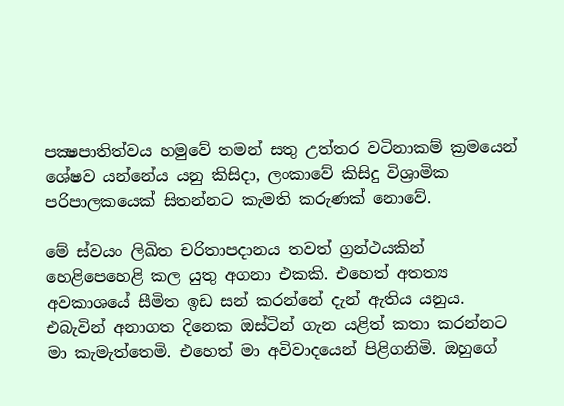පක්‍ෂපාතිත්වය හමුවේ තමන් සතු උත්තර වටිනාකම් ක්‍රමයෙන් ශේෂව යන්නේය යනු කිසිදා, ලංකාවේ කිසිදු විශ්‍රාමික පරිපාලකයෙක් සිතන්නට කැමති කරුණක් නොවේ.

මේ ස්වයං ලිඛිත චරිතාපදානය තවත් ග්‍රන්ථයකින් හෙළිපෙහෙළි කල යුතු අගනා එකකි. එහෙත් අතත්‍ය අවකාශයේ සීමිත ඉඩ සන් කරන්නේ දැන් ඇතිය යනුය. එබැවින් අනාගත දිනෙක ඔස්ටින් ගැන යළිත් කතා කරන්නට මා කැමැත්තෙමි. එහෙත් මා අවිවාදයෙන් පිළිගනිමි. ඔහුගේ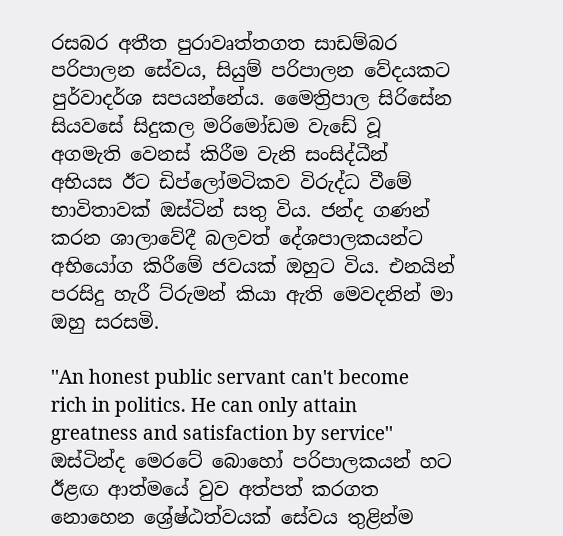රසබර අතීත පුරාවෘත්තගත සාඩම්බර පරිපාලන සේවය, සියුම් පරිපාලන වේදයකට පුර්වාදර්ශ සපයන්නේය. මෛත්‍රිපාල සිරිසේන සියවසේ සිදුකල මරිමෝඩම වැඩේ වූ අගමැති වෙනස් කිරීම වැනි සංසිද්ධීන් අභියස ඊට ඩිප්ලෝමටිකව විරුද්ධ වීමේ භාවිතාවක් ඔස්ටින් සතු විය. ජන්ද ගණන් කරන ශාලාවේදී බලවත් දේශපාලකයන්ට අභියෝග කිරීමේ ජවයක් ඔහුට විය. එනයින් පරසිදු හැරී ට්රුමන් කියා ඇති මෙවදනින් මා ඔහු සරසමි.

''An honest public servant can't become rich in politics. He can only attain greatness and satisfaction by service'' ඔස්ටින්ද මෙරටේ බොහෝ පරිපාලකයන් හට ඊළඟ ආත්මයේ වුව අත්පත් කරගත නොහෙන ශ්‍රේෂ්ඨත්වයක් සේවය තුළින්ම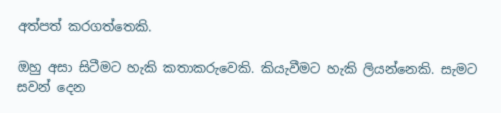අත්පත් කරගත්තෙකි.

ඔහු අසා සිටීමට හැකි කතාකරුවෙකි. කියැවීමට හැකි ලියන්නෙකි. සැමට සවන් දෙන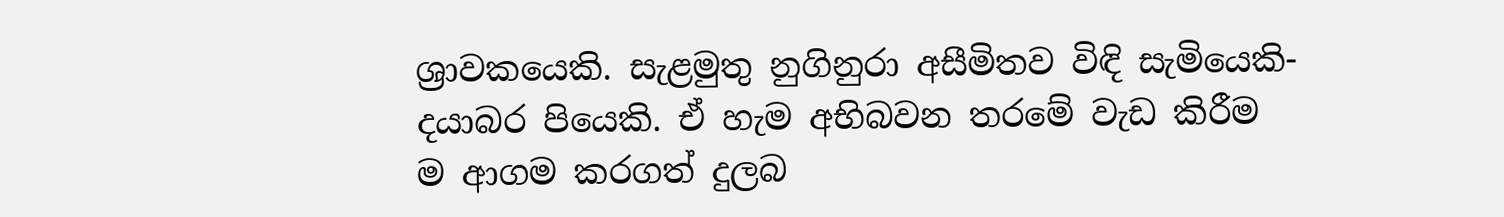ශ්‍රාවකයෙකි. සැළමුතු නුගිනුරා අසීමිතව විඳි සැමියෙකි-දයාබර පියෙකි. ඒ හැම අභිබවන තරමේ වැඩ කිරීම ම ආගම කරගත් දුලබ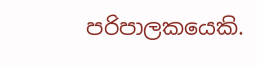පරිපාලකයෙකි.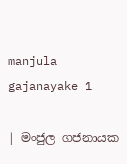manjula gajanayake 1

| මංජුල ගජනායක